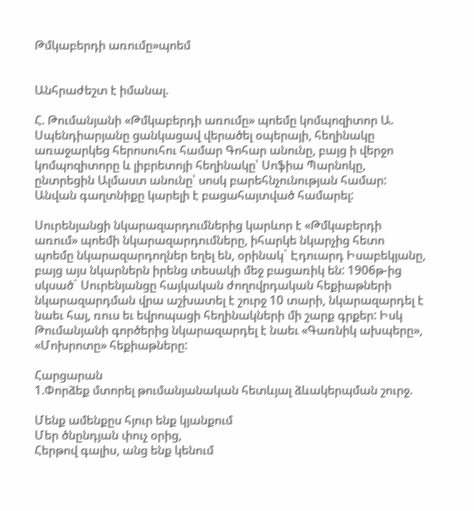Թմկաբերդի առումը»պոեմ


Անհրաժեշտ է իմանալ.

Հ. Թումանյանի «Թմկաբերդի առումը» պոեմը կոմպոզիտոր Ա. Սպենդիարյանը ցանկացավ վերածել օպերայի, հեղինակը առաջարկեց հերոսուհու համար Գոհար անունը, բայց ի վերջո կոմպոզիտորը և լիբրետոյի հեղինակը՝ Սոֆիա Պարնոկը, ընտրեցին Ալմաստ անունը՝ սոսկ բարեհնչունության համար: Անվան գաղտնիքը կարելի է բացահայտված համարել:

Սուրենյանցի նկարազարդումներից կարևոր է «Թմկաբերդի առում» պոեմի նկարազարդումները, իհարկե նկարչից հետո պոեմը նկարազարդողներ եղել են, օրինակ` Էդուարդ Իսաբեկյանը, բայց այս նկարներն իրենց տեսակի մեջ բացառիկ են: 1906թ-ից սկսած` Սուրենյանցը հայկական ժողովրդական հեքիաթների նկարազարդման վրա աշխատել է շուրջ 10 տարի, նկարազարդել է նաեւ հայ, ռուս եւ եվրոպացի հեղինակների մի շարք գրքեր: Իսկ Թումանյանի գործերից նկարազարդել է նաեւ «Գառնիկ ախպերը», «Մոխրոտը» հեքիաթները:

Հարցարան
1.Փորձեք մտորել թումանյանական հետևյալ ձևակերպման շուրջ.

Մենք ամենքըս հյուր ենք կյանքում
Մեր ծնընդյան փուչ օրից,
Հերթով գալիս, անց ենք կենում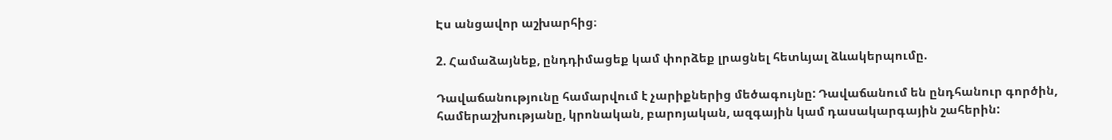Էս անցավոր աշխարհից։

2. Համաձայնեք, ընդդիմացեք կամ փորձեք լրացնել հետևյալ ձևակերպումը.

Դավաճանությունը համարվում է չարիքներից մեծագույնը: Դավաճանում են ընդհանուր գործին, համերաշխությանը, կրոնական, բարոյական, ազգային կամ դասակարգային շահերին: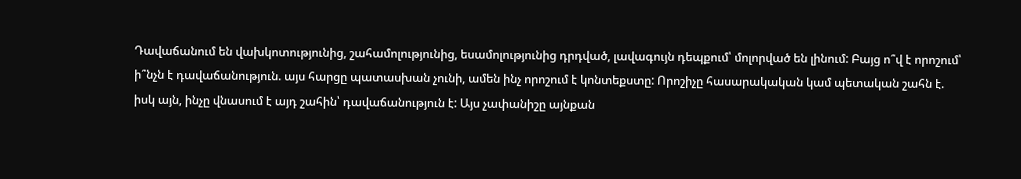Դավաճանում են վախկոտությունից, շահամոլությունից, եսամոլությունից դրդված, լավագույն դեպքում՝ մոլորված են լինում: Բայց ո՞վ է որոշում՝ ի՞նչն է դավաճանություն. այս հարցը պատասխան չունի, ամեն ինչ որոշում է կոնտեքստը: Որոշիչը հասարակական կամ պետական շահն է. իսկ այն, ինչը վնասում է այդ շահին՝ դավաճանություն է: Այս չափանիշը այնքան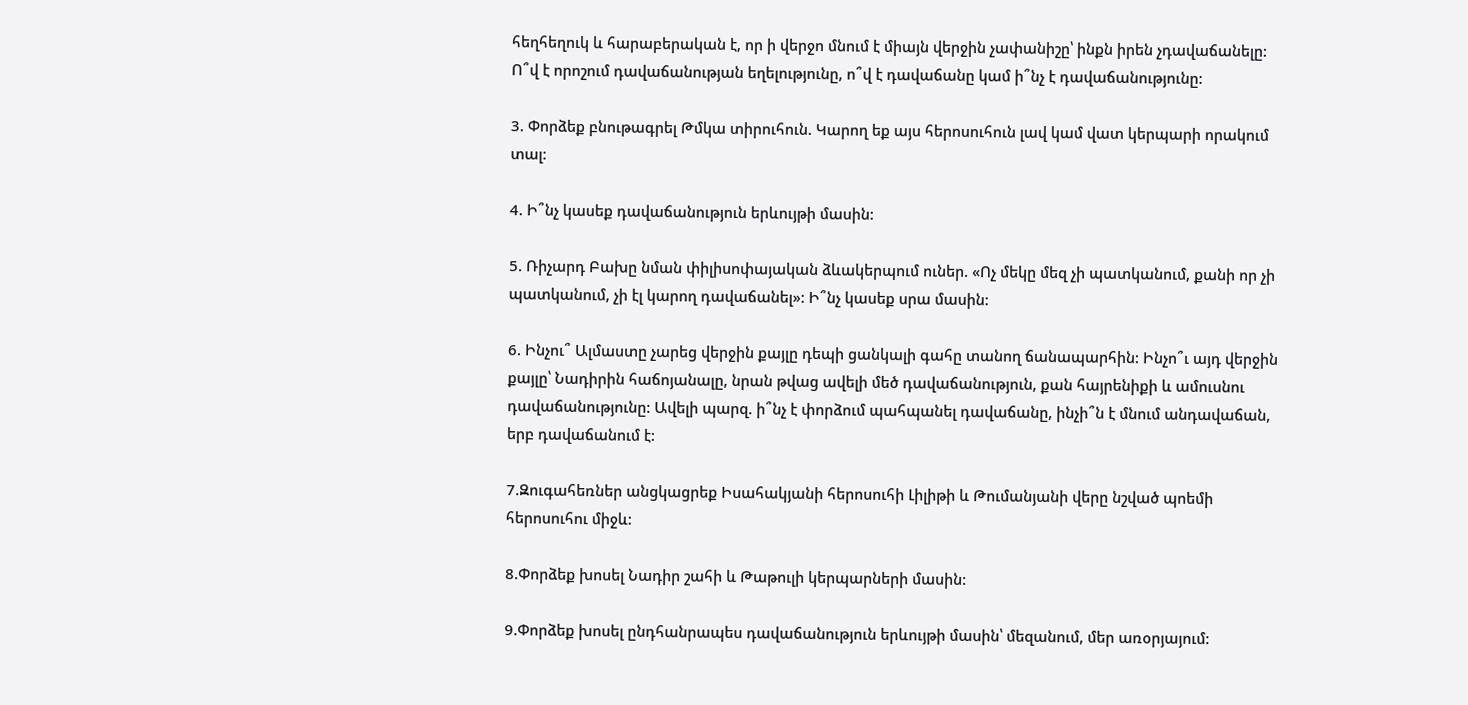հեղհեղուկ և հարաբերական է, որ ի վերջո մնում է միայն վերջին չափանիշը՝ ինքն իրեն չդավաճանելը: Ո՞վ է որոշում դավաճանության եղելությունը, ո՞վ է դավաճանը կամ ի՞նչ է դավաճանությունը:

3. Փորձեք բնութագրել Թմկա տիրուհուն. Կարող եք այս հերոսուհուն լավ կամ վատ կերպարի որակում տալ:

4. Ի՞նչ կասեք դավաճանություն երևույթի մասին:

5. Ռիչարդ Բախը նման փիլիսոփայական ձևակերպում ուներ. «Ոչ մեկը մեզ չի պատկանում, քանի որ չի պատկանում, չի էլ կարող դավաճանել»: Ի՞նչ կասեք սրա մասին:

6. Ինչու՞ Ալմաստը չարեց վերջին քայլը դեպի ցանկալի գահը տանող ճանապարհին: Ինչո՞ւ այդ վերջին քայլը՝ Նադիրին հաճոյանալը, նրան թվաց ավելի մեծ դավաճանություն, քան հայրենիքի և ամուսնու դավաճանությունը: Ավելի պարզ. ի՞նչ է փորձում պահպանել դավաճանը, ինչի՞ն է մնում անդավաճան, երբ դավաճանում է:

7.Զուգահեռներ անցկացրեք Իսահակյանի հերոսուհի Լիլիթի և Թումանյանի վերը նշված պոեմի հերոսուհու միջև:

8.Փորձեք խոսել Նադիր շահի և Թաթուլի կերպարների մասին:

9.Փորձեք խոսել ընդհանրապես դավաճանություն երևույթի մասին՝ մեզանում, մեր առօրյայում: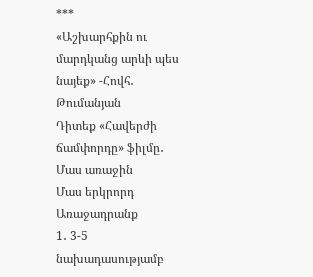***
«Աշխարհքին ու մարդկանց արևի պես նայեք» -Հովհ․ Թումանյան
Դիտեք «Հավերժի ճամփորդը» ֆիլմը․
Մաս առաջին
Մաս երկրորդ
Առաջադրանք
1․ 3-5 նախադասությամբ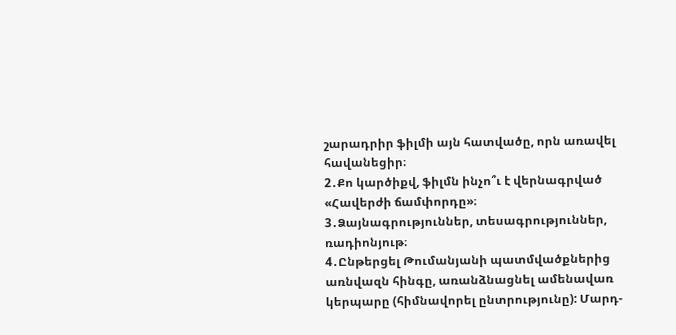շարադրիր ֆիլմի այն հատվածը, որն առավել հավանեցիր։
2․Քո կարծիքվ, ֆիլմն ինչո՞ւ է վերնագրված «Հավերժի ճամփորդը»։
3․Ձայնագրություններ, տեսագրություններ, ռադիոնյութ։
4․Ընթերցել Թումանյանի պատմվածքներից առնվազն հինգը, առանձնացնել ամենավառ կերպարը (հիմնավորել ընտրությունը): Մարդ-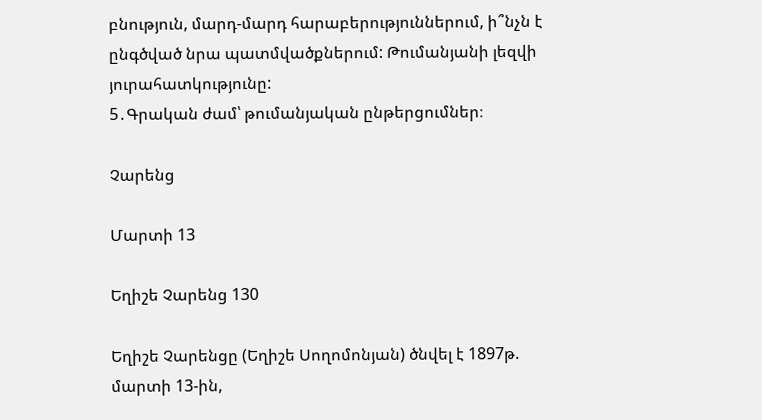բնություն, մարդ-մարդ հարաբերություններում, ի՞նչն է ընգծված նրա պատմվածքներում: Թումանյանի լեզվի յուրահատկությունը:
5․Գրական ժամ՝ թումանյական ընթերցումներ։

Չարենց

Մարտի 13

Եղիշե Չարենց 130

Եղիշե Չարենցը (Եղիշե Սողոմոնյան) ծնվել է 1897թ. մարտի 13-ին,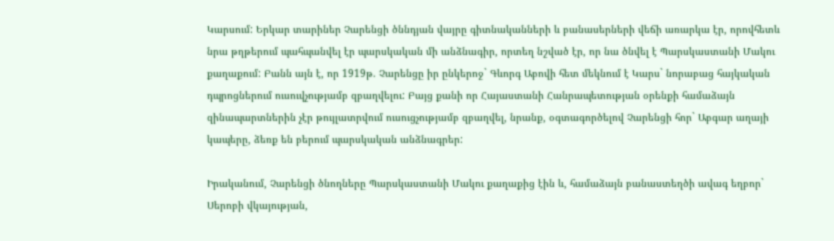Կարսում: Երկար տարիներ Չարենցի ծննդյան վայրը գիտնականների և բանասերների վեճի առարկա էր, որովհետև նրա թղթերում պահպանվել էր պարսկական մի անձնագիր, որտեղ նշված էր, որ նա ծնվել է Պարսկաստանի Մակու քաղաքում: Բանն այն է, որ 1919թ. Չարենցը իր ընկերոջ` Գևորգ Աբովի հետ մեկնում է Կարս` նորաբաց հայկական դպրոցներում ուսուվչությամբ զբաղվելու: Բայց քանի որ Հայաստանի Հանրապետության օրենքի համաձայն զինապարտներին չէր թույլատրվում ուսուցչությամբ զբաղվել, նրանք, օգտագործելով Չարենցի հոր` Աբգար աղայի կապերը, ձեռք են բերում պարսկական անձնագրեր:

Իրականում, Չարենցի ծնողները Պարսկաստանի Մակու քաղաքից էին և, համաձայն բանաստեղծի ավագ եղբոր` Սերոբի վկայության,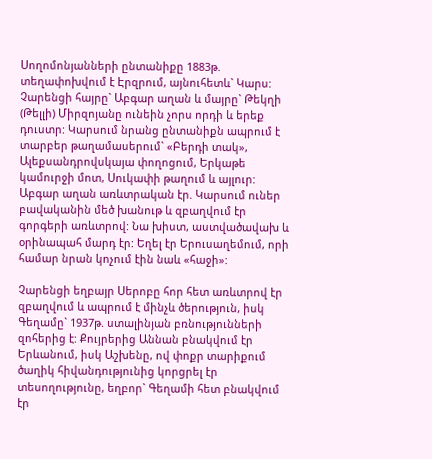Սողոմոնյանների ընտանիքը 1883թ. տեղափոխվում է Էրզրում, այնուհետև` Կարս: Չարենցի հայրը` Աբգար աղան և մայրը` Թեկղի (Թելլի) Միրզոյանը ունեին չորս որդի և երեք դուստր: Կարսում նրանց ընտանիքն ապրում է տարբեր թաղամասերում` «Բերդի տակ», Ալեքսանդրովսկայա փողոցում, Երկաթե կամուրջի մոտ, Սուկափի թաղում և այլուր: Աբգար աղան առևտրական էր. Կարսում ուներ բավականին մեծ խանութ և զբաղվում էր գորգերի առևտրով: Նա խիստ, աստվածավախ և օրինապահ մարդ էր: Եղել էր Երուսաղեմում, որի համար նրան կոչում էին նաև «հաջի»:

Չարենցի եղբայր Սերոբը հոր հետ առևտրով էր զբաղվում և ապրում է մինչև ծերություն, իսկ Գեղամը` 1937թ. ստալինյան բռնությունների զոհերից է: Քույրերից Աննան բնակվում էր Երևանում, իսկ Աշխենը, ով փոքր տարիքում ծաղիկ հիվանդությունից կորցրել էր տեսողությունը, եղբոր` Գեղամի հետ բնակվում էր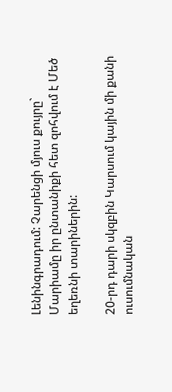Լենինգրադում: Չարենցի մյուս քույրը` Մարիամը իր ընտանիքի հետ զոհվում է Մեծ եղեռնի տարիներին:

20-րդ դարի սկզբին Կարսում կային մի քանի ուսումնական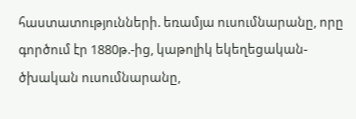հաստատությունների. եռամյա ուսումնարանը, որը գործում էր 1880թ.-ից, կաթոլիկ եկեղեցական-ծխական ուսումնարանը,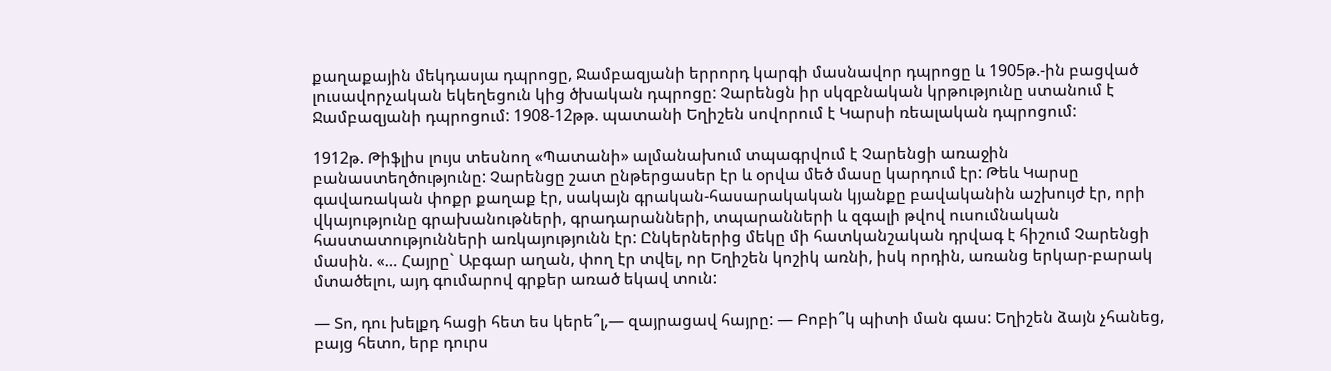քաղաքային մեկդասյա դպրոցը, Ջամբազյանի երրորդ կարգի մասնավոր դպրոցը և 1905թ.-ին բացված լուսավորչական եկեղեցուն կից ծխական դպրոցը: Չարենցն իր սկզբնական կրթությունը ստանում է Ջամբազյանի դպրոցում: 1908-12թթ. պատանի Եղիշեն սովորում է Կարսի ռեալական դպրոցում:

1912թ. Թիֆլիս լույս տեսնող «Պատանի» ալմանախում տպագրվում է Չարենցի առաջին բանաստեղծությունը: Չարենցը շատ ընթերցասեր էր և օրվա մեծ մասը կարդում էր: Թեև Կարսը գավառական փոքր քաղաք էր, սակայն գրական-հասարակական կյանքը բավականին աշխույժ էր, որի վկայությունը գրախանութների, գրադարանների, տպարանների և զգալի թվով ուսումնական հաստատությունների առկայությունն էր: Ընկերներից մեկը մի հատկանշական դրվագ է հիշում Չարենցի մասին. «… Հայրը` Աբգար աղան, փող էր տվել, որ Եղիշեն կոշիկ առնի, իսկ որդին, առանց երկար-բարակ մտածելու, այդ գումարով գրքեր առած եկավ տուն:

— Տո, դու խելքդ հացի հետ ես կերե՞լ,— զայրացավ հայրը: — Բոբի՞կ պիտի ման գաս: Եղիշեն ձայն չհանեց, բայց հետո, երբ դուրս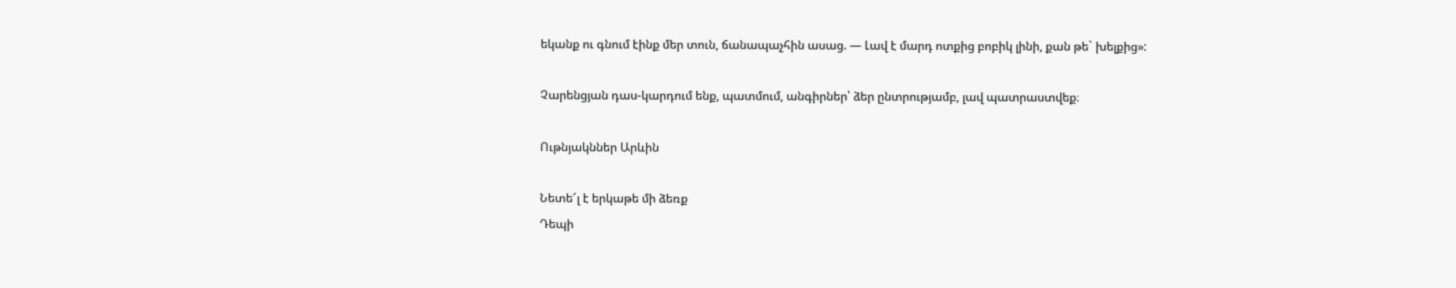եկանք ու գնում էինք մեր տուն, ճանապաչհին ասաց. — Լավ է մարդ ոտքից բոբիկ լինի, քան թե` խելքից»:

Չարենցյան դաս-կարդում ենք, պատմում, անգիրներ՝ ձեր ընտրությամբ, լավ պատրաստվեք։

Ութնյակններ Արևին

Նետե՜լ է երկաթե մի ձեռք
Դեպի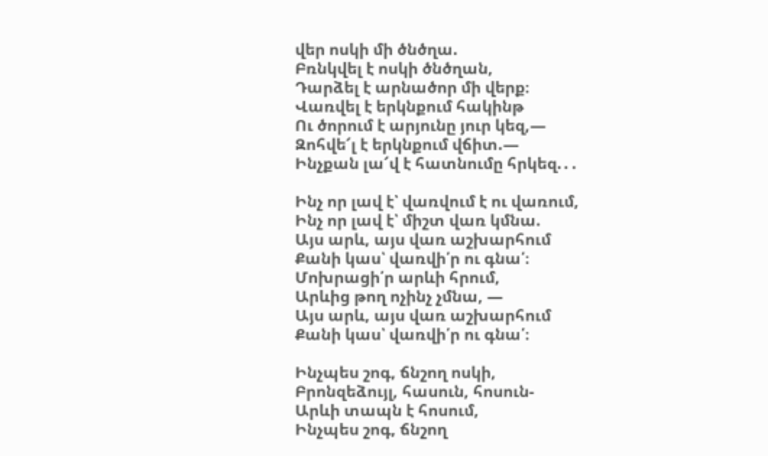վեր ոսկի մի ծնծղա.
Բռնկվել է ոսկի ծնծղան,
Դարձել է արնածոր մի վերք։
Վառվել է երկնքում հակինթ
Ու ծորում է արյունը յուր կեզ,—
Զոհվե՜լ է երկնքում վճիտ.—
Ինչքան լա՜վ է հատնումը հրկեզ.․․

Ինչ որ լավ է՝ վառվում է ու վառում,
Ինչ որ լավ է՝ միշտ վառ կմնա.
Այս արև, այս վառ աշխարհում
Քանի կաս՝ վառվի՛ր ու գնա՛։
Մոխրացի՛ր արևի հրում,
Արևից թող ոչինչ չմնա, —
Այս արև, այս վառ աշխարհում
Քանի կաս՝ վառվի՛ր ու գնա՛։

Ինչպես շոգ, ճնշող ոսկի,
Բրոնզեձույլ, հասուն, հոսուն-
Արևի տապն է հոսում,
Ինչպես շոգ, ճնշող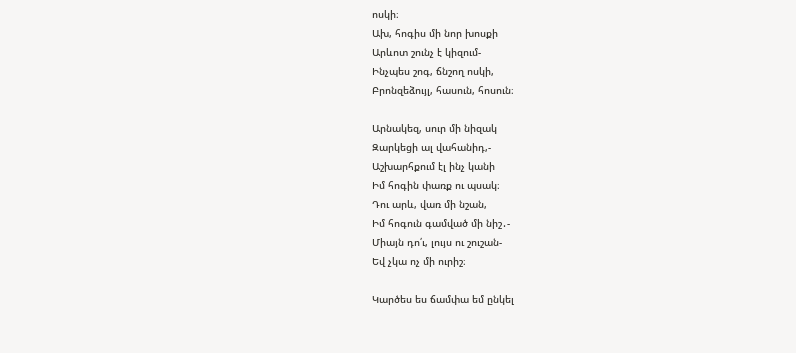ոսկի։
Ախ, հոգիս մի նոր խոսքի
Արևոտ շունչ է կիզում-
Ինչպես շոգ, ճնշող ոսկի,
Բրոնզեձույլ, հասուն, հոսուն։

Արնակեզ, սուր մի նիզակ
Զարկեցի ալ վահանիդ,-
Աշխարհքում էլ ինչ կանի
Իմ հոգին փառք ու պսակ։
Դու արև, վառ մի նշան,
Իմ հոգուն գամված մի նիշ․-
Միայն դո՛ւ, լույս ու շուշան-
Եվ չկա ոչ մի ուրիշ։

Կարծես ես ճամփա եմ ընկել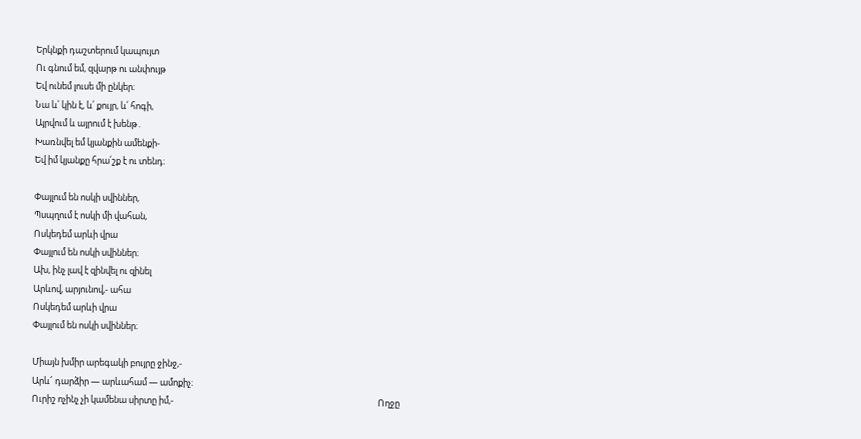Երկնքի դաշտերում կապույտ
Ու գնում եմ, զվարթ ու անփույթ
Եվ ունեմ լուսե մի ընկեր։
Նա և՛ կին է, և՛ քույր, և՛ հոգի,
Այրվում և այրում է խենթ․
Խառնվել եմ կյանքին ամենքի-
Եվ իմ կյանքը հրա՛շք է ու տենդ։

Փայլում են ոսկի սվիններ,
Պսպղում է ոսկի մի վահան,
Ոսկեդեմ արևի վրա
Փայլում են ոսկի սվիններ։
Ախ, ինչ լավ է զինվել ու զինել
Արևով, արյունով,- ահա
Ոսկեդեմ արևի վրա
Փայլում են ոսկի սվիններ։

Միայն խմիր արեգակի բույրը ջինջ,-
Արև՜ դարձիր — արևահամ — ամոքիչ։
Ուրիշ ոչինչ չի կամենա սիրտը իմ,-                                                                                                      Ողջը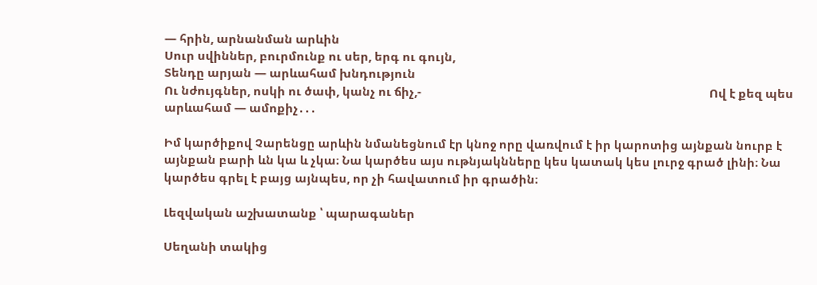— հրին, արնանման արևին
Սուր սվիններ, բուրմունք ու սեր, երգ ու գույն,
Տենդը արյան — արևահամ խնդություն
Ու նժույգներ, ոսկի ու ծափ, կանչ ու ճիչ,-                                                                                                Ով է քեզ պես արևահամ — ամոքիչ․․․

Իմ կարծիքով Չարենցը արևին նմանեցնում էր կնոջ որը վառվում է իր կարոտից այնքան նուրբ է այնքան բարի ևն կա և չկա։ Նա կարծես այս ութնյակնները կես կատակ կես լուրջ գրած լինի։ Նա կարծես գրել է բայց այնպես, որ չի հավատում իր գրածին։

Լեզվական աշխատանք ՝ պարագաներ

Սեղանի տակից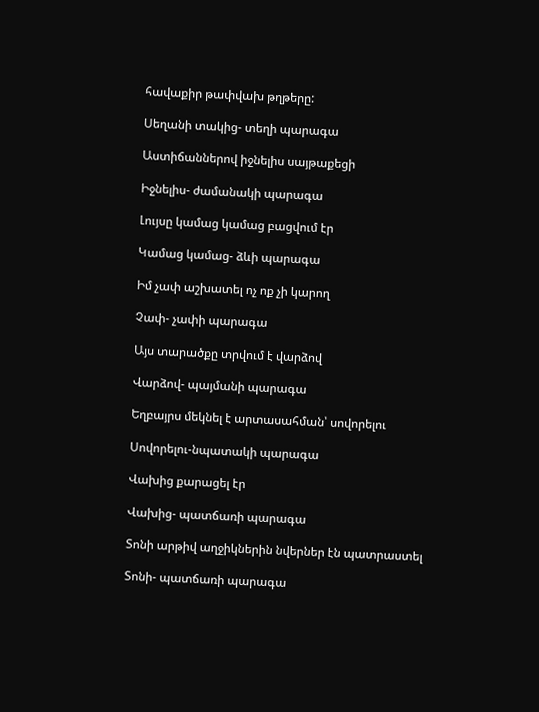հավաքիր թափվախ թղթերը:

Սեղանի տակից- տեղի պարագա

Աստիճաններով իջնելիս սայթաքեցի

Իջնելիս- ժամանակի պարագա

Լույսը կամաց կամաց բացվում էր

Կամաց կամաց- ձևի պարագա

Իմ չափ աշխատել ոչ ոք չի կարող

Չափ- չափի պարագա

Այս տարածքը տրվում է վարձով

Վարձով- պայմանի պարագա

Եղբայրս մեկնել է արտասահման՝ սովորելու

Սովորելու-նպատակի պարագա

Վախից քարացել էր

Վախից- պատճառի պարագա

Տոնի արթիվ աղջիկներին նվերներ էն պատրաստել

Տոնի- պատճառի պարագա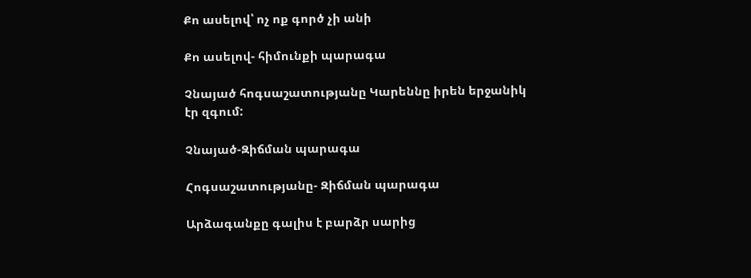Քո ասելով՝ ոչ ոք գործ չի անի

Քո ասելով- հիմունքի պարագա

Չնայած հոգսաշատությանը Կարեննը իրեն երջանիկ էր զգում:

Չնայած-Զիճման պարագա

Հոգսաշատությանը- Զիճման պարագա

Արձագանքը գալիս է բարձր սարից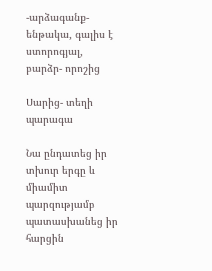-արձագանք- ենթակա, գալիս է ստորոգյալ, բարձր- որոշից

Սարից- տեղի պարագա

Նա ընդատեց իր տխուր երգը և միամիտ պարզությամբ պատասխանեց իր հարցին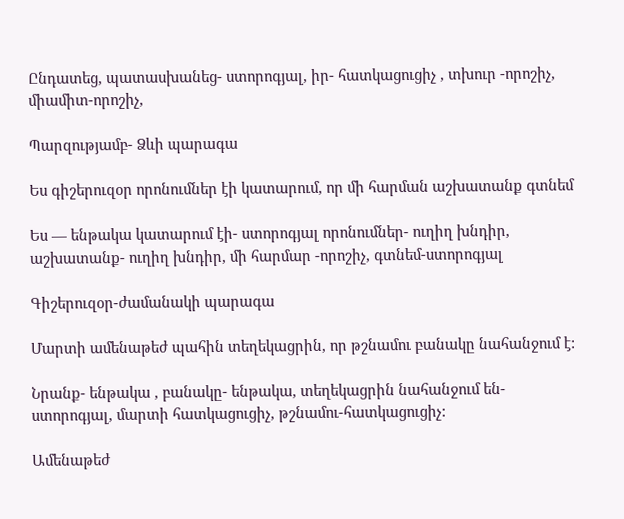Ընդատեց, պատասխանեց- ստորոգյալ, իր- հատկացուցիչ , տխուր -որոշիչ, միամիտ-որոշիչ,

Պարզությամբ- Ձևի պարագա

Ես գիշերուզօր որոնումներ էի կատարում, որ մի հարման աշխատանք գտնեմ

Ես — ենթակա կատարում էի- ստորոգյալ որոնումներ- ուղիղ խնդիր, աշխատանք- ուղիղ խնդիր, մի հարմար -որոշիչ, գտնեմ-ստորոգյալ

Գիշերուզօր-ժամանակի պարագա

Մարտի ամենաթեժ պահին տեղեկացրին, որ թշնամու բանակը նահանջում է:

Նրանք- ենթակա , բանակը- ենթակա, տեղեկացրին նահանջում են- ստորոգյալ, մարտի հատկացուցիչ, թշնամու-հատկացուցիչ:

Ամենաթեժ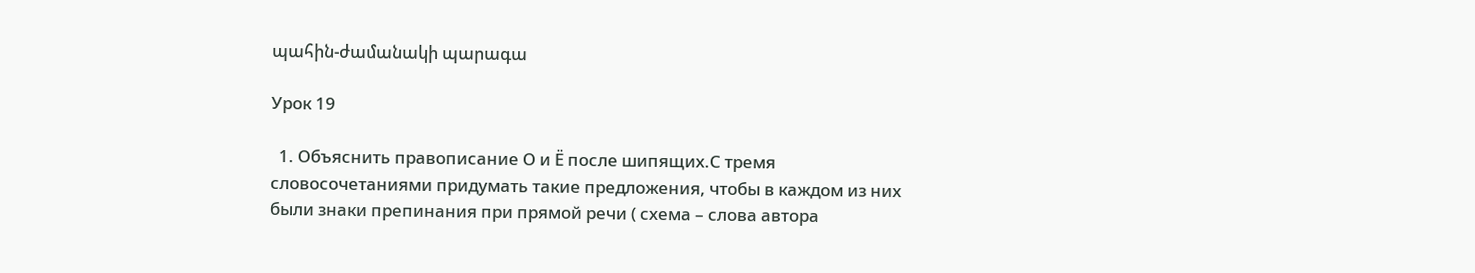պահին-ժամանակի պարագա

Урок 19

  1. Объяснить правописание О и Ё после шипящих.С тремя словосочетаниями придумать такие предложения, чтобы в каждом из них были знаки препинания при прямой речи ( схема – слова автора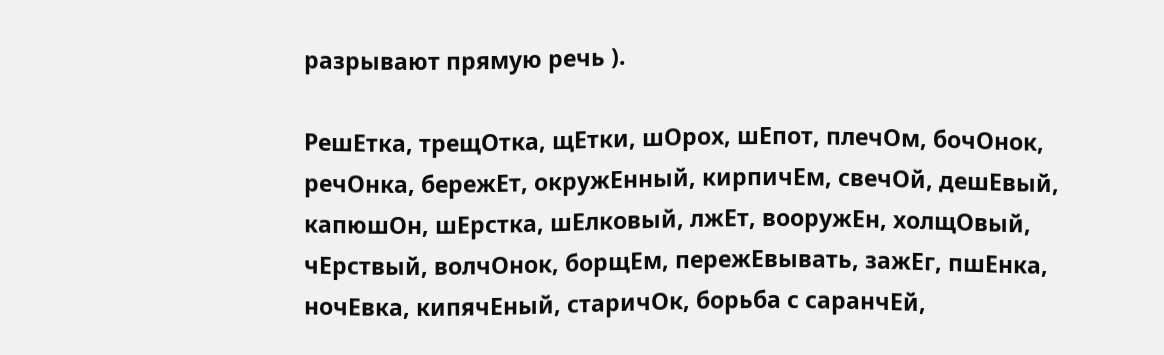разрывают прямую речь ).

РешЕтка, трещОтка, щЕтки, шОрох, шЕпот, плечОм, бочОнок, речОнка, бережЕт, окружЕнный, кирпичЕм, свечОй, дешЕвый, капюшОн, шЕрстка, шЕлковый, лжЕт, вооружЕн, холщОвый, чЕрствый, волчОнок, борщEм, пережЕвывать, зажЕг, пшЕнка, ночЕвка, кипячЕный, старичОк, борьба с саранчЕй,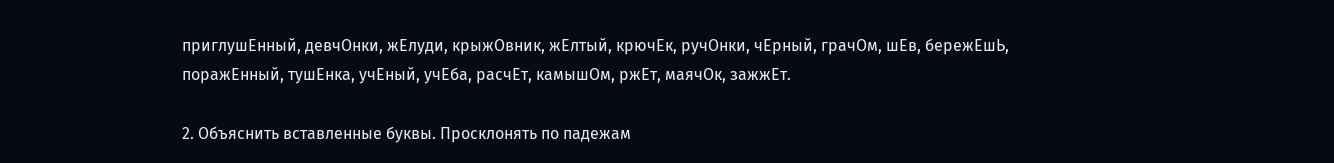приглушЕнный, девчОнки, жЕлуди, крыжОвник, жЕлтый, крючЕк, ручОнки, чЕрный, грачОм, шЕв, бережЕшЬ, поражЕнный, тушЕнка, учЕный, учEба, расчЕт, камышОм, ржЕт, маячОк, зажжЕт.

2. Объяснить вставленные буквы. Просклонять по падежам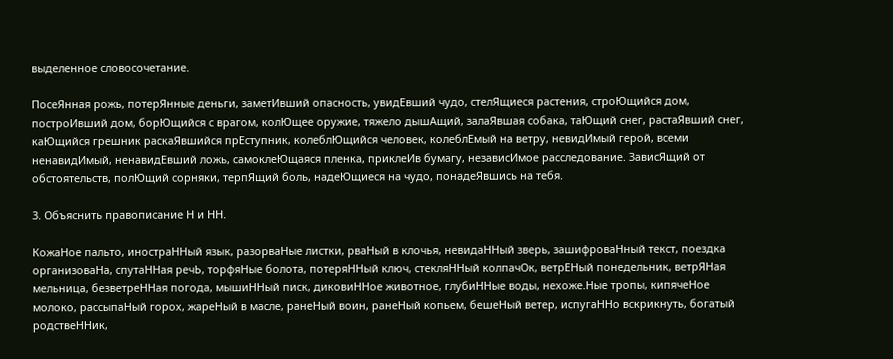выделенное словосочетание.

ПосеЯнная рожь, потерЯнные деньги, заметИвший опасность, увидЕвший чудо, стелЯщиеся растения, строЮщийся дом, построИвший дом, борЮщийся с врагом, колЮщее оружие, тяжело дышАщий, залаЯвшая собака, таЮщий снег, растаЯвший снег, каЮщийся грешник раскаЯвшийся прЕступник, колеблЮщийся человек, колеблЕмый на ветру, невидИмый герой, всеми ненавидИмый, ненавидЕвший ложь, самоклеЮщаяся пленка, приклеИв бумагу, независИмое расследование. ЗависЯщий от обстоятельств, полЮщий сорняки, терпЯщий боль, надеЮщиеся на чудо, понадеЯвшись на тебя.

3. Объяснить правописание Н и НН.

КожаНое пaльто, иностраННый язык, разорваНые листки, рваНый в клочья, невидаННый зверь, зашифроваНный текст, поездка организоваНа, спутаННая речЬ, торфяНые болота, потеряННый ключ, стекляННый колпачОк, ветрЕНый понедельник, ветрЯНая мельница, безветреННая погода, мышиННый писк, диковиННое животное, глубиННые воды, нехоже.Ные тропы, кипячеНое молоко, рассыпаНый горох, жареНый в масле, ранеНый воин, ранеНый копьем, бешеНый ветер, испугаННо вскрикнуть, богатый родствеННик,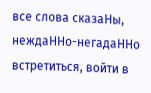все слова сказаНы, неждаННо-негадаННо встретиться, войти в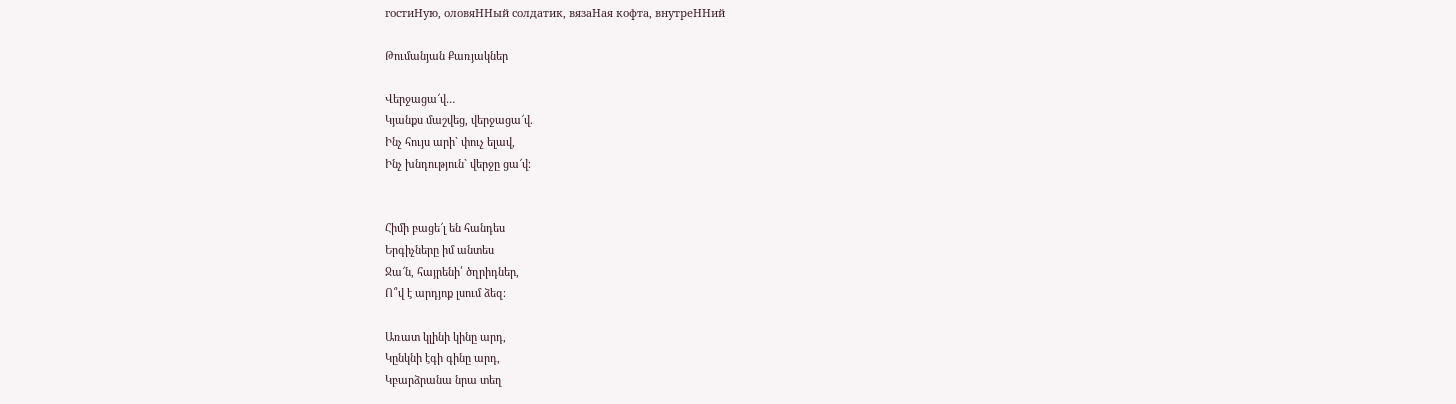гостиНую, оловяННый солдатик, вязаНая кофта, внутреННий

Թումանյան Քառյակներ

Վերջացա՜վ…
Կյանքս մաշվեց, վերջացա՜վ.
Ինչ հույս արի` փուչ ելավ,
Ինչ խնդություն` վերջը ցա՜վ։


Հիմի բացե՜լ են հանդես
Երգիչները իմ անտես
Ջա՜ն, հայրենի՛ ծղրիդներ,
Ո՞վ է արդյոք լսում ձեզ։

Առատ կլինի կինը արդ,
Կընկնի էգի գինը արդ,
Կբարձրանա նրա տեղ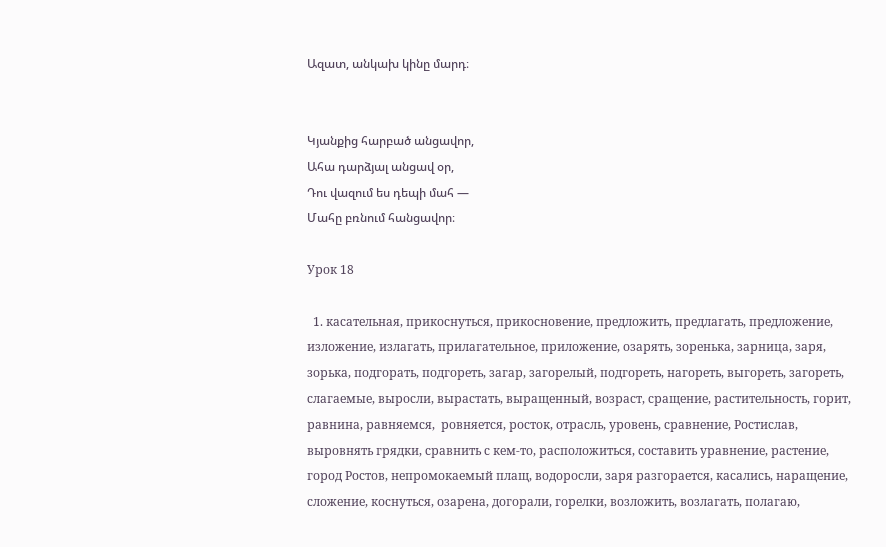Ազատ, անկախ կինը մարդ։


Կյանքից հարբած անցավոր,
Ահա դարձյալ անցավ օր,
Դու վազում ես դեպի մահ —
Մահը բռնում հանցավոր։

Урок 18

  1. касательная, прикоснуться, прикосновение, предложить, предлагать, предложение, изложение, излагать, прилагательное, приложение, озарять, зоренька, зарница, заря, зорька, подгорать, подгореть, загар, загорелый, подгореть, нагореть, выгореть, загореть, слагаемые, выросли, вырастать, выращенный, возраст, сращение, растительность, горит, равнина, равняемся,  ровняется, росток, отрасль, уровень, сравнение, Ростислав, выровнять грядки, сравнить с кем-то, расположиться, составить уравнение, растение, город Ростов, непромокаемый плащ, водоросли, заря разгорается, касались, наращение, сложение, коснуться, озарена, догорали, горелки, возложить, возлагать, полагаю,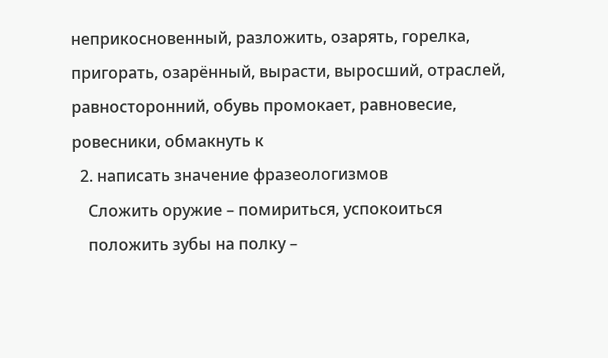неприкосновенный, разложить, озарять, горелка, пригорать, озарённый, вырасти, выросший, отраслей, равносторонний, обувь промокает, равновесие, ровесники, обмакнуть к
  2. написать значение фразеологизмов
    Сложить оружие – помириться, успокоиться
    положить зубы на полку –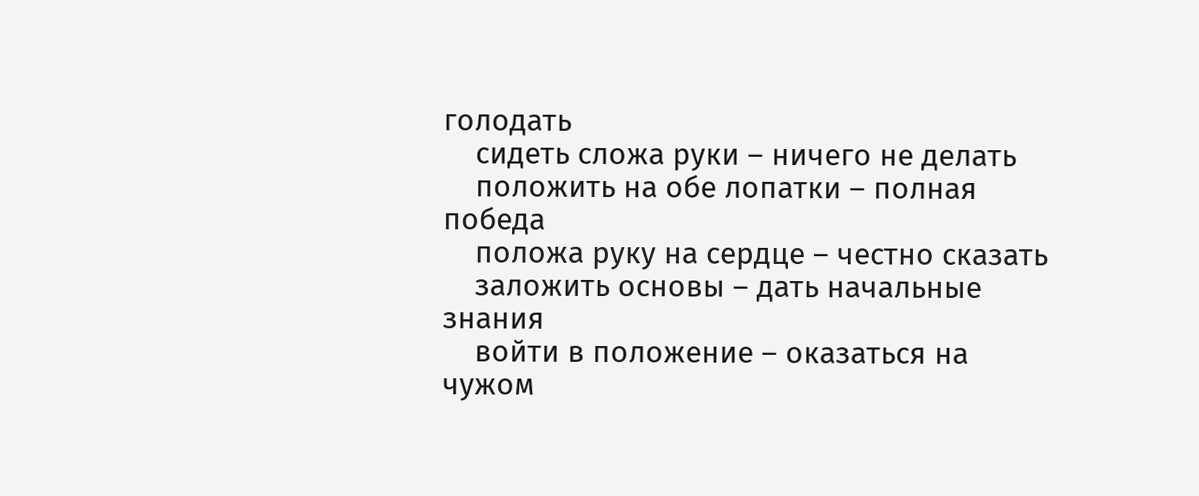голодать
    сидеть сложа руки – ничего не делать
    положить на обе лопатки – полная победа
    положа руку на сердце – честно сказать
    заложить основы – дать начальные знания
    войти в положение – оказаться на чужом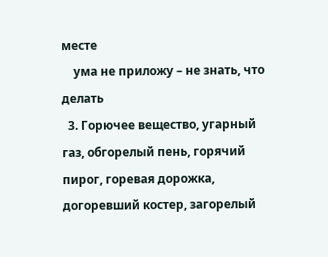месте
    ума не приложу – не знать, что делать
  3. Горючее вещество, угарный газ, обгорелый пень, горячий пирог, горевая дорожка, догоревший костер, загорелый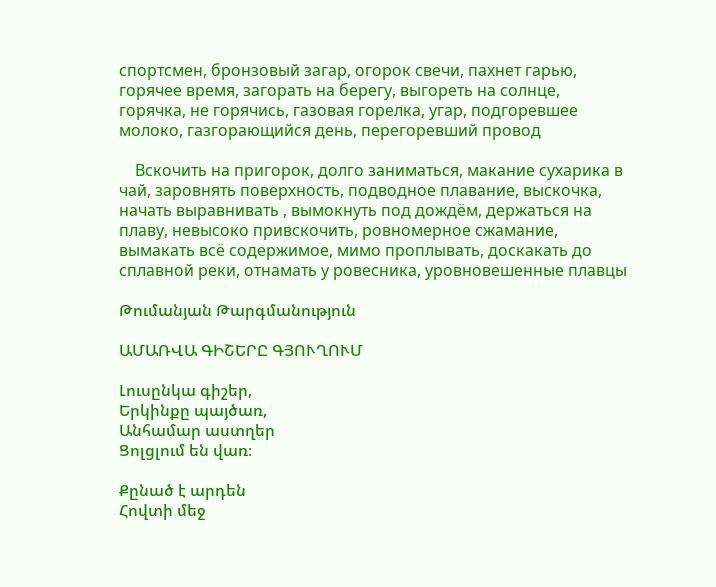спортсмен, бронзовый загар, огорок свечи, пахнет гарью, горячее время, загорать на берегу, выгореть на солнце, горячка, не горячись, газовая горелка, угар, подгоревшее молоко, газгорающийся день, перегоревший провод

    Вскочить на пригорок, долго заниматься, макание сухарика в чай, заровнять поверхность, подводное плавание, выскочка, начать выравнивать , вымокнуть под дождём, держаться на плаву, невысоко привскочить, ровномерное сжамание, вымакать всё содержимое, мимо проплывать, доскакать до сплавной реки, отнамать у ровесника, уровновешенные плавцы

Թումանյան Թարգմանություն

ԱՄԱՌՎԱ ԳԻՇԵՐԸ ԳՅՈՒՂՈՒՄ

Լուսընկա գիշեր,
Երկինքը պայծառ,
Անհամար աստղեր
Ցոլցլում են վառ։

Քընած է արդեն
Հովտի մեջ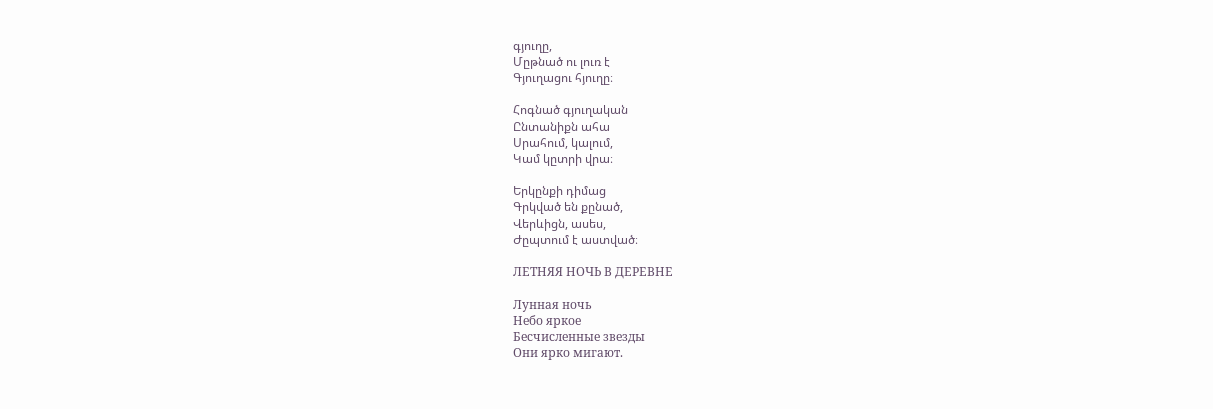գյուղը,
Մըթնած ու լուռ է
Գյուղացու հյուղը։

Հոգնած գյուղական
Ընտանիքն ահա
Սրահում, կալում,
Կամ կըտրի վրա։

Երկընքի դիմաց
Գրկված են քընած,
Վերևիցն, ասես,
Ժըպտում է աստված։

ЛЕТНЯЯ НОЧЬ В ДЕРЕВНЕ

Лунная ночь
Небо яркое
Бесчисленные звезды
Они ярко мигают.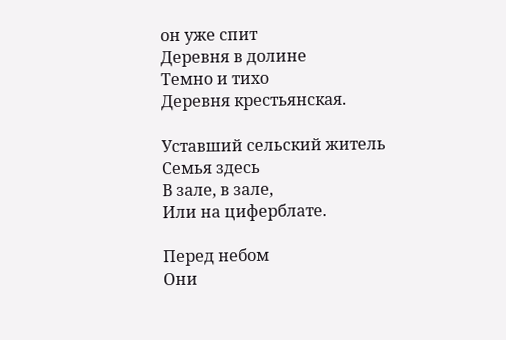он уже спит
Деревня в долине
Темно и тихо
Деревня крестьянская.

Уставший сельский житель
Семья здесь
В зале, в зале,
Или на циферблате.

Перед небом
Они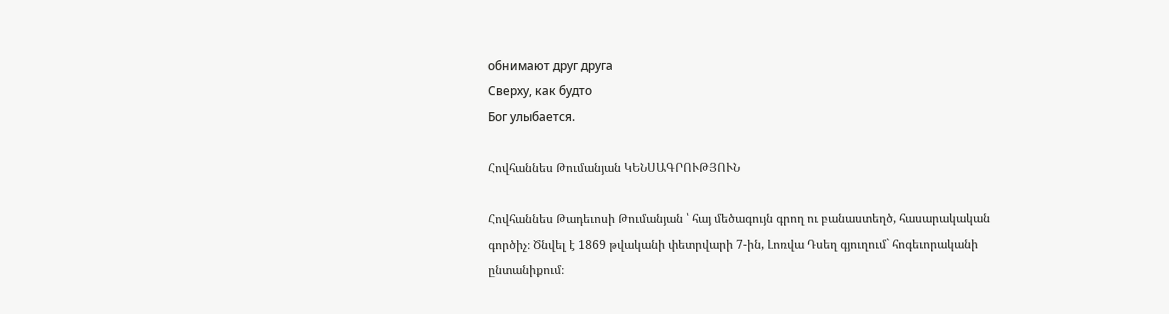обнимают друг друга
Сверху, как будто
Бог улыбается.

Հովհաննես Թումանյան ԿԵՆՍԱԳՐՈՒԹՅՈՒՆ

Հովհաննես Թադեւոսի Թումանյան ՝ հայ մեծագույն գրող ու բանաստեղծ, հասարակական գործիչ։ Ծնվել է 1869 թվականի փետրվարի 7-ին, Լոռվա Դսեղ գյուղում` հոգեւորականի ընտանիքում։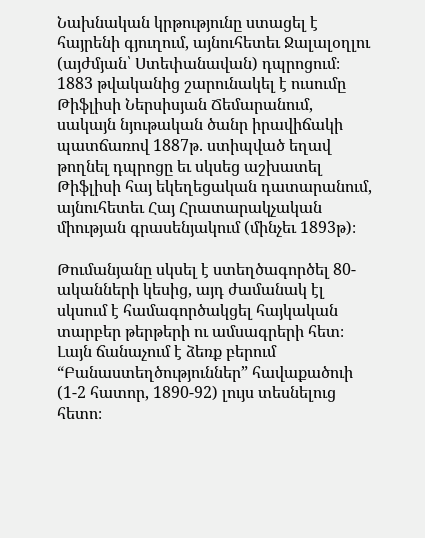Նախնական կրթությունը ստացել է հայրենի գյուղում, այնուհետեւ Ջալալօղլու (այժմյան՝ Ստեփանավան) դպրոցում։ 1883 թվականից շարունակել է ուսումը Թիֆլիսի Ներսիսյան Ճեմարանում, սակայն նյութական ծանր իրավիճակի պատճառով 1887թ. ստիպված եղավ թողնել դպրոցը եւ սկսեց աշխատել Թիֆլիսի հայ եկեղեցական դատարանում, այնուհետեւ Հայ Հրատարակչական միության գրասենյակում (մինչեւ 1893թ)։

Թումանյանը սկսել է ստեղծագործել 80-ականների կեսից, այդ ժամանակ էլ սկսում է համագործակցել հայկական տարբեր թերթերի ու ամսագրերի հետ։ Լայն ճանաչում է ձեռք բերում “Բանաստեղծություններ” հավաքածուի (1-2 հատոր, 1890-92) լույս տեսնելուց հետո։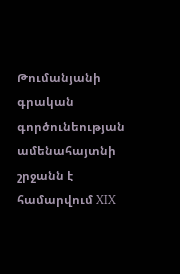Թումանյանի գրական գործունեության ամենահայտնի շրջանն է համարվում XIX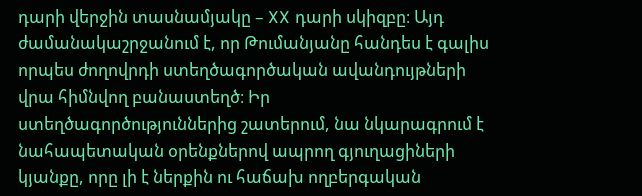դարի վերջին տասնամյակը – XX դարի սկիզբը։ Այդ ժամանակաշրջանում է, որ Թումանյանը հանդես է գալիս որպես ժողովրդի ստեղծագործական ավանդույթների վրա հիմնվող բանաստեղծ։ Իր ստեղծագործություններից շատերում, նա նկարագրում է նահապետական օրենքներով ապրող գյուղացիների կյանքը, որը լի է ներքին ու հաճախ ողբերգական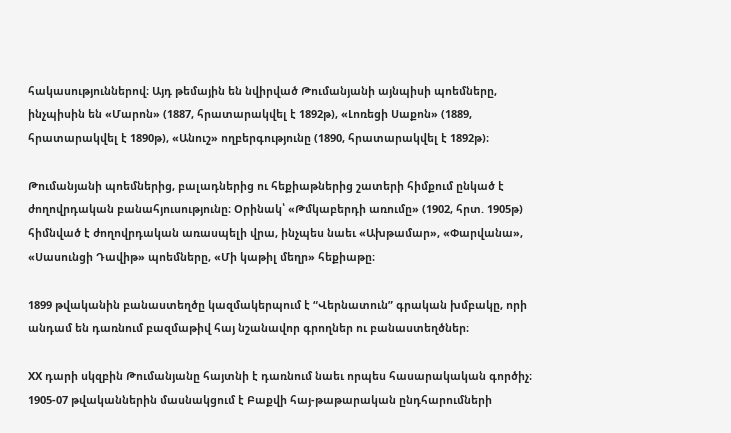հակասություններով։ Այդ թեմային են նվիրված Թումանյանի այնպիսի պոեմները, ինչպիսին են «Մարոն» (1887, հրատարակվել է 1892թ), «Լոռեցի Սաքոն» (1889, հրատարակվել է 1890թ), «Անուշ» ողբերգությունը (1890, հրատարակվել է 1892թ)։

Թումանյանի պոեմներից, բալադներից ու հեքիաթներից շատերի հիմքում ընկած է ժողովրդական բանահյուսությունը։ Օրինակ՝ «Թմկաբերդի առումը» (1902, հրտ. 1905թ) հիմնված է ժողովրդական առասպելի վրա, ինչպես նաեւ «Ախթամար», «Փարվանա», «Սասունցի Դավիթ» պոեմները, «Մի կաթիլ մեղր» հեքիաթը։

1899 թվականին բանաստեղծը կազմակերպում է “Վերնատուն” գրական խմբակը, որի անդամ են դառնում բազմաթիվ հայ նշանավոր գրողներ ու բանաստեղծներ։

XX դարի սկզբին Թումանյանը հայտնի է դառնում նաեւ որպես հասարակական գործիչ։ 1905-07 թվականներին մասնակցում է Բաքվի հայ-թաթարական ընդհարումների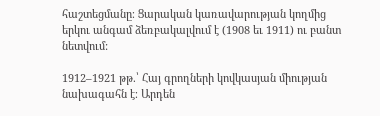հաշտեցմանը։ Ցարական կառավարության կողմից երկու անգամ ձեռբակալվում է (1908 եւ 1911) ու բանտ նետվում:

1912–1921 թթ.՝ Հայ գրողների կովկասյան միության նախագահն է։ Արդեն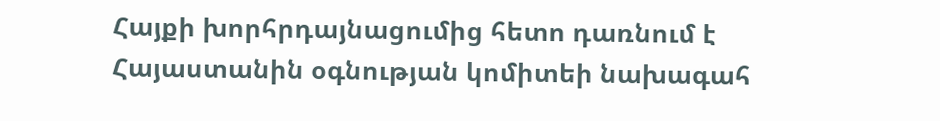Հայքի խորհրդայնացումից հետո դառնում է Հայաստանին օգնության կոմիտեի նախագահ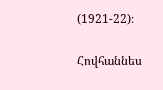(1921-22)։

Հովհաննես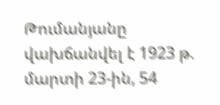Թումանյանը վախճանվել է 1923 թ. մարտի 23-ին, 54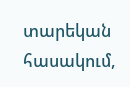տարեկան հասակում,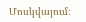Մոսկվայում։